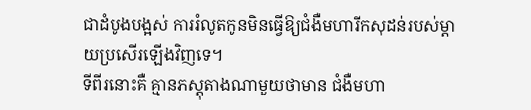ជាដំបូងបង្អស់ ការរំលូតកូនមិនធ្វើឱ្យជំងឺមហារីកសុដន់របស់ម្តាយប្រសើរឡើងវិញទេ។
ទីពីរនោះគឺ គ្មានភស្តុតាងណាមួយថាមាន ជំងឺមហា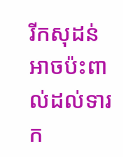រីកសុដន់ អាចប៉ះពាល់ដល់ទារក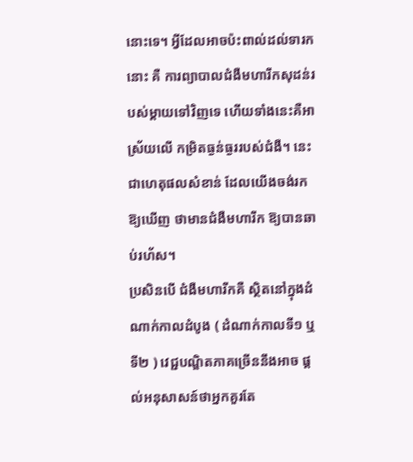នោះទេ។ អ្វីដែលអាចប៉ះពាល់ដល់ទារកនោះ គឺ ការព្យាបាលជំងឺមហារីកសុដន់របស់ម្តាយទៅវិញទេ ហើយទាំងនេះគឺអាស្រ័យលើ កម្រិតធ្ងន់ធ្ងររបស់ជំងឺ។ នេះជាហេតុផលសំខាន់ ដែលយើងចង់រកឱ្យឃើញ ថាមានជំងឺមហារីក ឱ្យបានឆាប់រហ័ស។
ប្រសិនបើ ជំងឺមហារីកគឺ ស្ថិតនៅក្នុងដំណាក់កាលដំបូង ( ដំណាក់កាលទី១ ឬ ទី២ ) វេជ្ជបណ្ឌិតភាគច្រើននឹងអាច ផ្តល់អនុសាសន៍ថាអ្នកគួរតែ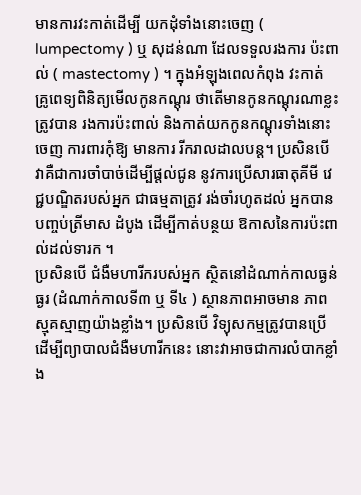មានការវះកាត់ដើម្បី យកដុំទាំងនោះចេញ ( lumpectomy ) ឬ សុដន់ណា ដែលទទួលរងការ ប៉ះពាល់ ( mastectomy ) ។ ក្នុងអំឡុងពេលកំពុង វះកាត់ គ្រូពេទ្យពិនិត្យមើលកូនកណ្តុរ ថាតើមានកូនកណ្តុរណាខ្លះត្រូវបាន រងការប៉ះពាល់ និងកាត់យកកូនកណ្តុរទាំងនោះចេញ ការពារកុំឱ្យ មានការ រីករាលដាលបន្ត។ ប្រសិនបើ វាគឺជាការចាំបាច់ដើម្បីផ្តល់ជូន នូវការប្រើសារធាតុគីមី វេជ្ជបណ្ឌិតរបស់អ្នក ជាធម្មតាត្រូវ រង់ចាំរហូតដល់ អ្នកបានបញ្ចប់ត្រីមាស ដំបូង ដើម្បីកាត់បន្ថយ ឱកាសនៃការប៉ះពាល់ដល់ទារក ។
ប្រសិនបើ ជំងឺមហារីករបស់អ្នក ស្ថិតនៅដំណាក់កាលធ្ងន់ធ្ងរ (ដំណាក់កាលទី៣ ឬ ទី៤ ) ស្ថានភាពអាចមាន ភាពស្មុគស្មាញយ៉ាងខ្លាំង។ ប្រសិនបើ វិទ្យុសកម្មត្រូវបានប្រើ ដើម្បីព្យាបាលជំងឺមហារីកនេះ នោះវាអាចជាការលំបាកខ្លាំង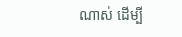ណាស់ ដើម្បី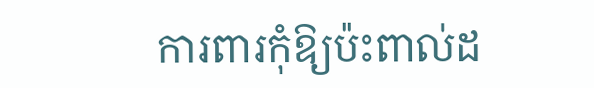ការពារកុំឱ្យប៉ះពាល់ដ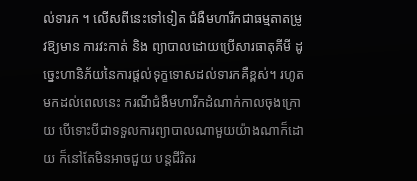ល់ទារក ។ លើសពីនេះទៅទៀត ជំងឺមហារីកជាធម្មតាតម្រូវឱ្យមាន ការវះកាត់ និង ព្យាបាលដោយប្រើសារធាតុគីមី ដូច្នេះហានិភ័យនៃការផ្តល់ទុក្ខទោសដល់ទារកគឺខ្ពស់។ រហូតមកដល់ពេលនេះ ករណីជំងឺមហារីកដំណាក់កាលចុងក្រោយ បើទោះបីជាទទួលការព្យាបាលណាមួយយ៉ាងណាក៏ដោយ ក៏នៅតែមិនអាចជួយ បន្តជីរិតរ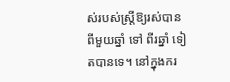ស់របស់ស្ត្រីឱ្យរស់បានពីមួយឆ្នាំ ទៅ ពីរឆ្នាំ ទៀតបានទេ។ នៅក្នុងករ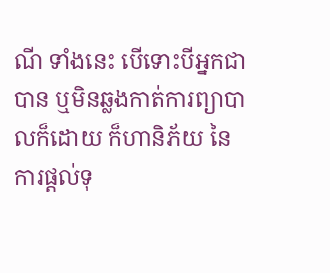ណី ទាំងនេះ បើទោះបីអ្នកជាបាន ឬមិនឆ្លងកាត់ការព្យាបាលក៏ដោយ ក៏ហានិភ័យ នៃការផ្តល់ទុ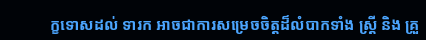ក្ខទោសដល់ ទារក អាចជាការសម្រេចចិត្តដ៏លំបាកទាំង ស្ត្រី និង គ្រួ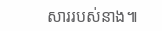សាររបស់នាង៕